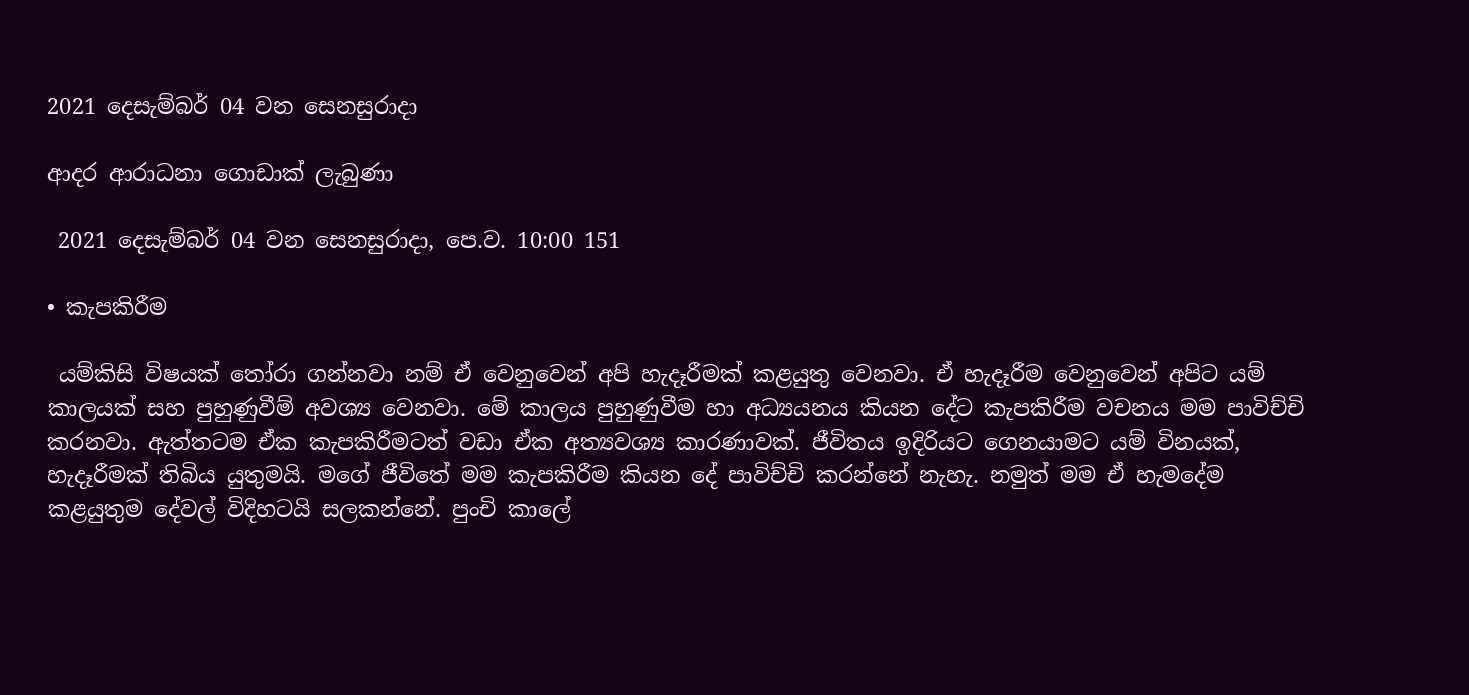2021 දෙසැම්බර් 04 වන සෙනසුරාදා

ආදර ආරාධනා ගොඩාක් ලැබුණා

 2021 දෙසැම්බර් 04 වන සෙනසුරාදා, පෙ.ව. 10:00 151

• කැපකිරීම

 යම්කිසි විෂයක් තෝරා ගන්නවා නම් ඒ වෙනුවෙන් අපි හැදෑරීමක් කළයුතු වෙනවා. ඒ හැදෑරීම වෙනුවෙන් අපිට යම් කාලයක් සහ පුහුණුවීම් අවශ්‍ය වෙනවා. මේ කාලය පුහුණුවීම හා අධ්‍යයනය කියන දේට කැපකිරීම වචනය මම පාවිච්චි කරනවා. ඇත්තටම ඒක කැපකිරීමටත් වඩා ඒක අත්‍යවශ්‍ය කාරණාවක්. ජීවිතය ඉදිරියට ගෙනයාමට යම් විනයක්, හැදෑරීමක් තිබිය යුතුමයි. මගේ ජීවිතේ මම කැපකිරීම කියන දේ පාවිච්චි කරන්නේ නැහැ. නමුත් මම ඒ හැමදේම කළයුතුම දේවල් විදිහටයි සලකන්නේ. පුංචි කාලේ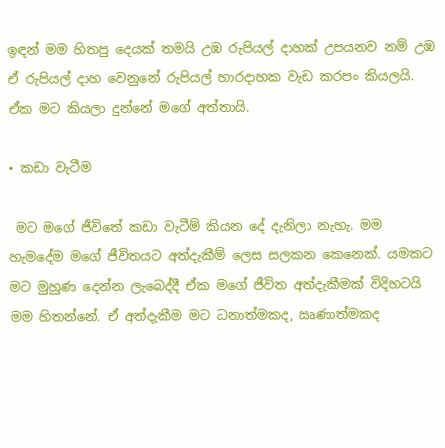ඉඳන් මම හිතපු දෙයක් තමයි උඹ රුපියල් දාහක් උපයනව නම් උඹ ඒ රුපියල් දාහ වෙනුනේ රුපියල් හාරදාහක වැඩ කරපං කියලයි. ඒක මට කියලා දුන්නේ මගේ අත්තායි.

• කඩා වැටීම

 මට මගේ ජීවිතේ කඩා වැටීම් කියන දේ දැනිලා නැහැ. මම හැමදේම මගේ ජීවිතයට අත්දැකීම් ලෙස සලකන කෙනෙක්. යමකට මට මුහුණ දෙන්න ලැබෙද්දී ඒක මගේ ජීවිත අත්දැකීමක් විදිහටයි මම හිතන්නේ. ඒ අත්දැකීම මට ධනාත්මකද, ඍණාත්මකද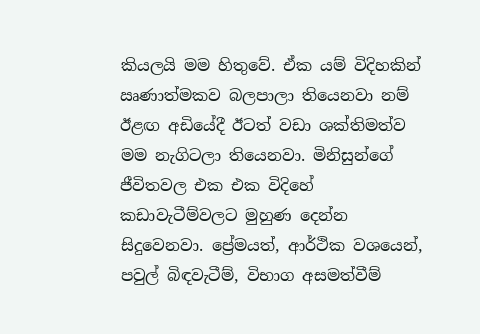කියලයි මම හිතුවේ. ඒක යම් විදිහකින් ඍණාත්මකව බලපාලා තියෙනවා නම් ඊළඟ අඩියේදී ඊටත් වඩා ශක්තිමත්ව මම නැගිටලා තියෙනවා. මිනිසුන්ගේ ජීවිතවල එක එක විදිහේ කඩාවැටීම්වලට මුහුණ දෙන්න සිදුවෙනවා. ප්‍රේමයත්, ආර්ථික වශයෙන්, පවුල් බිඳවැටීම්, විභාග අසමත්වීම්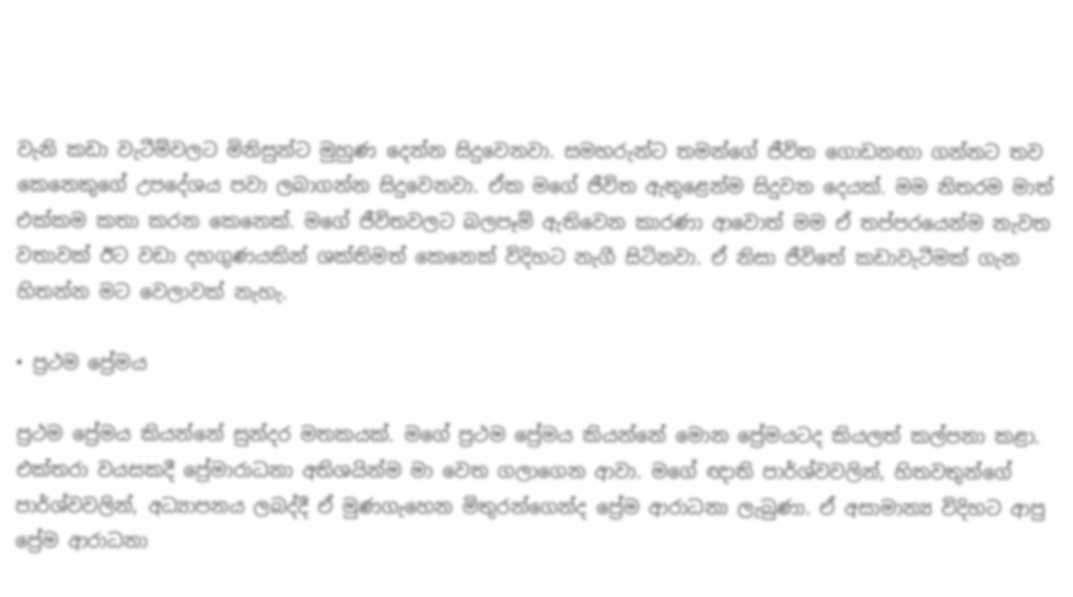වැනි කඩා වැටීම්වලට මිනිසුන්ට මුහුණ දෙන්න සිදුවෙනවා. සමහරුන්ට තමන්ගේ ජීවිත ගොඩනඟා ගන්නට තව කෙනෙකුගේ උපදේශය පවා ලබාගන්න සිදුවෙනවා. ඒක මගේ ජීවිත ඇතුළෙන්ම සිදුවන දෙයක්. මම නිතරම මාත් එක්කම කතා කරන කෙනෙක්. මගේ ජීවිතවලට බලපෑම් ඇතිවෙන කාරණා ආවොත් මම ඒ තප්පරයෙන්ම නැවත වතාවක් ඊට වඩා දහගුණයකින් ශක්තිමත් කෙනෙක් විදිහට නැගී සිටිනවා. ඒ නිසා ජීවිතේ කඩාවැටීමක් ගැන හිතන්න මට වෙලාවක් නැහැ.

• ප්‍රථම ප්‍රේමය

ප්‍රථම ප්‍රේමය කියන්නේ සුන්දර මතකයක්. මගේ ප්‍රථම ප්‍රේමය කියන්නේ මොන ප්‍රේමයටද කියලත් කල්පනා කළා. එක්තරා වයසකදී ප්‍රේමාරාධනා අතිශයින්ම මා වෙත ගලාගෙන ආවා. මගේ ඥාති පාර්ශ්වවලින්, හිතවතුන්ගේ පාර්ශ්වවලින්, අධ්‍යාපනය ලබද්දී ඒ මුණගැහෙන මිතුරන්ගෙන්ද ප්‍රේම ආරාධනා ලැබුණා. ඒ අසාමාන්‍ය විදිහට ආපු ප්‍රේම ආරාධනා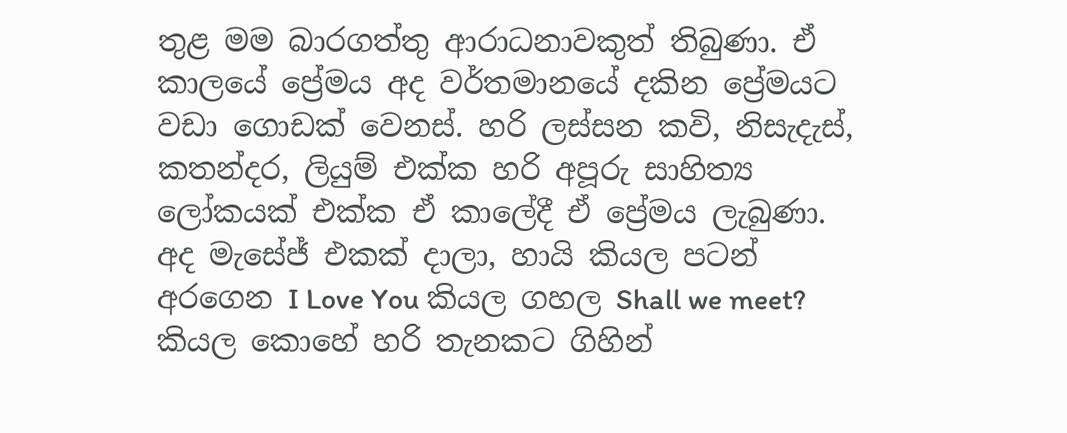තුළ මම බාරගත්තු ආරාධනාවකුත් තිබුණා. ඒ කාලයේ ප්‍රේමය අද වර්තමානයේ දකින ප්‍රේමයට වඩා ගොඩක් වෙනස්. හරි ලස්සන කවි, නිසැදැස්, කතන්දර, ලියුම් එක්ක හරි අපූරු සාහිත්‍ය ලෝකයක් එක්ක ඒ කාලේදී ඒ ප්‍රේමය ලැබුණා. අද මැසේජ් එකක් දාලා, හායි කියල පටන් අරගෙන I Love You කියල ගහල Shall we meet? කියල කොහේ හරි තැනකට ගිහින්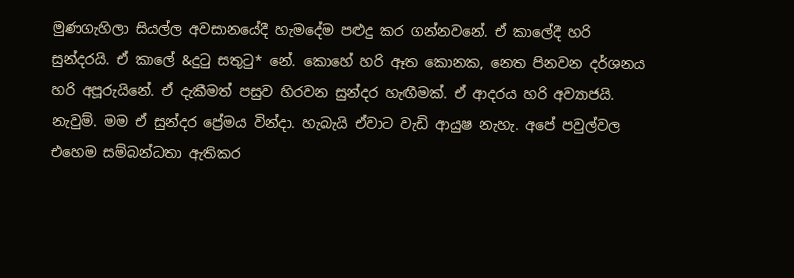මුණගැහිලා සියල්ල අවසානයේදී හැමදේම පළුදු කර ගන්නවනේ. ඒ කාලේදී හරි සුන්දරයි. ඒ කාලේ &දුටු සතුටු* නේ. කොහේ හරි ඈත කොනක, නෙත පිනවන දර්ශනය හරි අපූරුයිනේ. ඒ දැකීමත් පසුව හිරවන සුන්දර හැඟීමක්. ඒ ආදරය හරි අව්‍යාජයි. නැවුම්. මම ඒ සුන්දර ප්‍රේමය වින්දා. හැබැයි ඒවාට වැඩි ආයුෂ නැහැ. අපේ පවුල්වල එහෙම සම්බන්ධතා ඇතිකර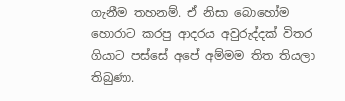ගැනීම තහනම්. ඒ නිසා බොහෝම හොරාට කරපු ආදරය අවුරුද්දක් විතර ගියාට පස්සේ අපේ අම්මම තිත තියලා තිබුණා.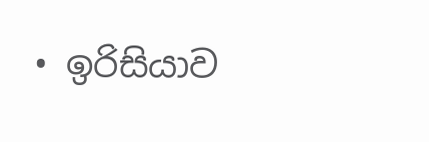• ඉරිසියාව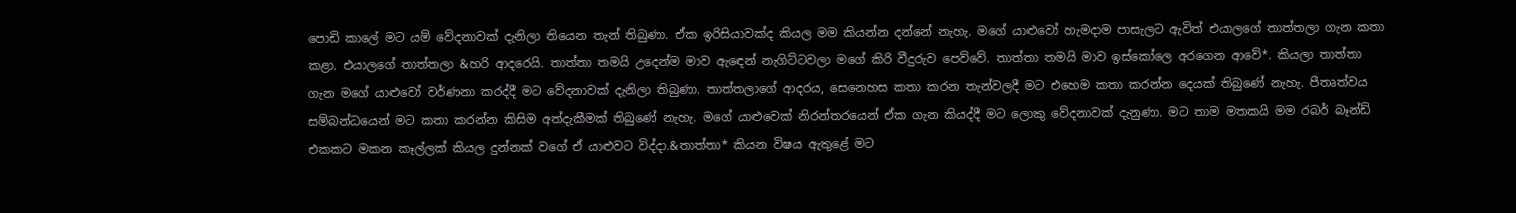පොඩි කාලේ මට යම් වේදනාවක් දැනිලා තියෙන තැන් තිබුණා. ඒක ඉරිසියාවක්ද කියල මම කියන්න දන්නේ නැහැ. මගේ යාළුවෝ හැමදාම පාසැලට ඇවිත් එයාලගේ තාත්තලා ගැන කතා කළා. එයාලගේ තාත්තලා &හරි ආදරෙයි. තාත්තා තමයි උදෙන්ම මාව ඇඳෙන් නැගිට්ටවලා මගේ කිරි වීදුරුව පෙව්වේ. තාත්තා තමයි මාව ඉස්කෝලෙ අරගෙන ආවේ*. කියලා තාත්තා ගැන මගේ යාළුවෝ වර්ණනා කරද්දී මට වේදනාවක් දැනිලා තිබුණා. තාත්තලාගේ ආදරය, සෙනෙහස කතා කරන තැන්වලදී මට එහෙම කතා කරන්න දෙයක් තිබුණේ නැහැ. පීතෘත්වය සම්බන්ධයෙන් මට කතා කරන්න කිසිම අත්දැකීමක් තිබුණේ නැහැ. මගේ යාළුවෙක් නිරන්තරයෙන් ඒක ගැන කියද්දී මට ලොකු වේදනාවක් දැනුණා. මට තාම මතකයි මම රබර් බෑන්ඩ් එකකට මකන කෑල්ලක් කියල දුන්නක් වගේ ඒ යාළුවට විද්දා.&තාත්තා* කියන විෂය ඇතුළේ මට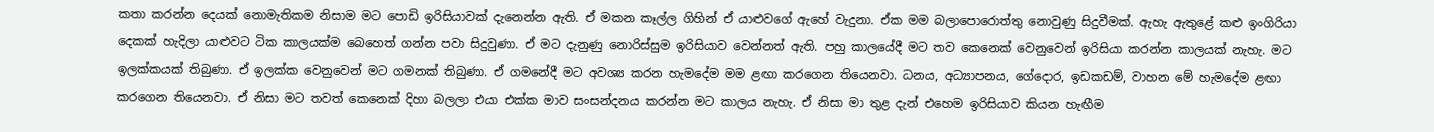කතා කරන්න දෙයක් නොමැතිකම නිසාම මට පොඩි ඉරිසියාවක් දැනෙන්න ඇති. ඒ මකන කෑල්ල ගිහින් ඒ යාළුවගේ ඇහේ වැදුනා. ඒක මම බලාපොරොත්තු නොවුණු සිදුවීමක්. ඇහැ ඇතුළේ කළු ඉංගිරියා දෙකක් හැදිලා යාළුවට ටික කාලයක්ම බෙහෙත් ගන්න පවා සිදුවුණා. ඒ මට දැනුණු නොරිස්සුම ඉරිසියාව වෙන්නත් ඇති. පහු කාලයේදී මට තව කෙනෙක් වෙනුවෙන් ඉරිසියා කරන්න කාලයක් නැහැ. මට ඉලක්කයක් තිබුණා. ඒ ඉලක්ක වෙනුවෙන් මට ගමනක් තිබුණා. ඒ ගමනේදී මට අවශ්‍ය කරන හැමදේම මම ළඟා කරගෙන තියෙනවා. ධනය, අධ්‍යාපනය, ගේදොර, ඉඩකඩම්, වාහන මේ හැමදේම ළඟා කරගෙන තියෙනවා. ඒ නිසා මට තවත් කෙනෙක් දිහා බලලා එයා එක්ක මාව සංසන්දනය කරන්න මට කාලය නැහැ. ඒ නිසා මා තුළ දැන් එහෙම ඉරිසියාව කියන හැඟීම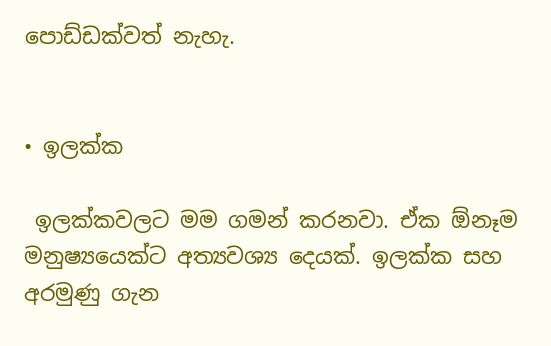පොඩ්ඩක්වත් නැහැ.


• ඉලක්ක

 ඉලක්කවලට මම ගමන් කරනවා. ඒක ඕනෑම මනුෂ්‍යයෙක්ට අත්‍යවශ්‍ය දෙයක්. ඉලක්ක සහ අරමුණු ගැන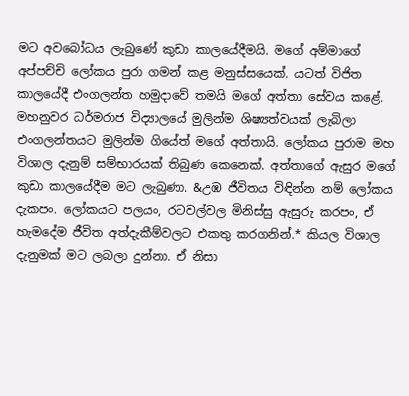මට අවබෝධය ලැබුණේ කුඩා කාලයේදීමයි. මගේ අම්මාගේ අප්පච්චි ලෝකය පුරා ගමන් කළ මනුස්සයෙක්. යටත් විජිත කාලයේදී එංගලන්ත හමුදාවේ තමයි මගේ අත්තා සේවය කළේ. මහනුවර ධර්මරාජ විද්‍යාලයේ මුලින්ම ශිෂ්‍යත්වයක් ලැබිලා එංගලන්තයට මුලින්ම ගියේත් මගේ අත්තායි. ලෝකය පුරාම මහ විශාල දැනුම් සම්භාරයක් තිබුණ කෙනෙක්. අත්තාගේ ඇසුර මගේ කුඩා කාලයේදීම මට ලැබුණා. &උඹ ජීවිතය විඳින්න නම් ලෝකය දැකපං. ලෝකයට පලයං, රටවල්වල මිනිස්සු ඇසුරු කරපං, ඒ හැමදේම ජීවිත අත්දැකීම්වලට එකතු කරගනින්.* කියල විශාල දැනුමක් මට ලබලා දුන්නා. ඒ නිසා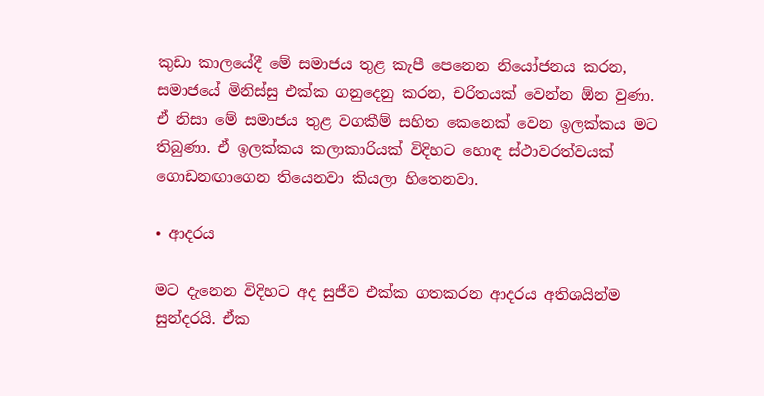කුඩා කාලයේදී මේ සමාජය තුළ කැපී පෙනෙන නියෝජනය කරන, සමාජයේ මිනිස්සු එක්ක ගනුදෙනු කරන, චරිතයක් වෙන්න ඕන වුණා. ඒ නිසා මේ සමාජය තුළ වගකීම් සහිත කෙනෙක් වෙන ඉලක්කය මට තිබුණා. ඒ ඉලක්කය කලාකාරියක් විදිහට හොඳ ස්ථාවරත්වයක් ගොඩනඟාගෙන තියෙනවා කියලා හිතෙනවා.

• ආදරය

මට දැනෙන විදිහට අද සුජීව එක්ක ගතකරන ආදරය අතිශයින්ම සුන්දරයි. ඒක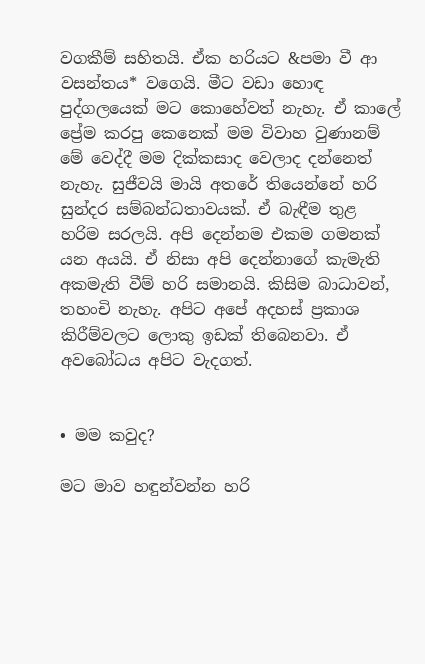වගකීම් සහිතයි. ඒක හරියට &පමා වී ආ වසන්තය* වගෙයි. මීට වඩා හොඳ පුද්ගලයෙක් මට කොහේවත් නැහැ. ඒ කාලේ ප්‍රේම කරපු කෙනෙක් මම විවාහ වුණානම් මේ වෙද්දී මම දික්කසාද වෙලාද දන්නෙත් නැහැ. සුජීවයි මායි අතරේ තියෙන්නේ හරි සුන්දර සම්බන්ධතාවයක්. ඒ බැඳීම තුළ හරිම සරලයි. අපි දෙන්නම එකම ගමනක් යන අයයි. ඒ නිසා අපි දෙන්නාගේ කැමැති අකමැති වීම් හරි සමානයි. කිසිම බාධාවන්, තහංචි නැහැ. අපිට අපේ අදහස් ප්‍රකාශ කිරීම්වලට ලොකු ඉඩක් තිබෙනවා. ඒ අවබෝධය අපිට වැදගත්.


• මම කවුද?

මට මාව හඳුන්වන්න හරි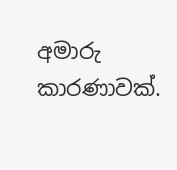අමාරු කාරණාවක්.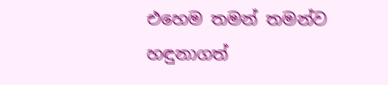එහෙම තමන් තමන්ව හඳුනාගත්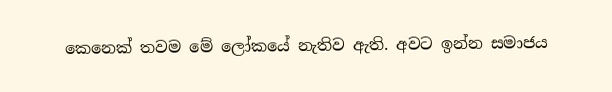කෙනෙක් තවම මේ ලෝකයේ නැතිව ඇති. අවට ඉන්න සමාජය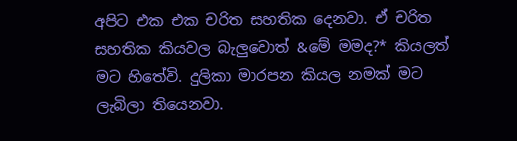අපිට එක එක චරිත සහතික දෙනවා. ඒ චරිත සහතික කියවල බැලුවොත් &මේ මමද?* කියලත් මට හිතේවි. දුලිකා මාරපන කියල නමක් මට ලැබිලා තියෙනවා.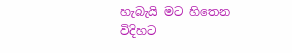හැබැයි මට හිතෙන විදිහට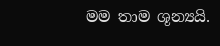මම තාම ශූන්‍යයි.